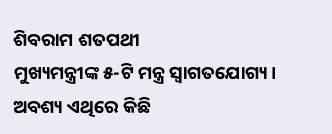ଶିବରାମ ଶତପଥୀ
ମୁଖ୍ୟମନ୍ତ୍ରୀଙ୍କ ୫-ଟି ମନ୍ତ୍ର ସ୍ବାଗତଯୋଗ୍ୟ। ଅବଶ୍ୟ ଏଥିରେ କିଛି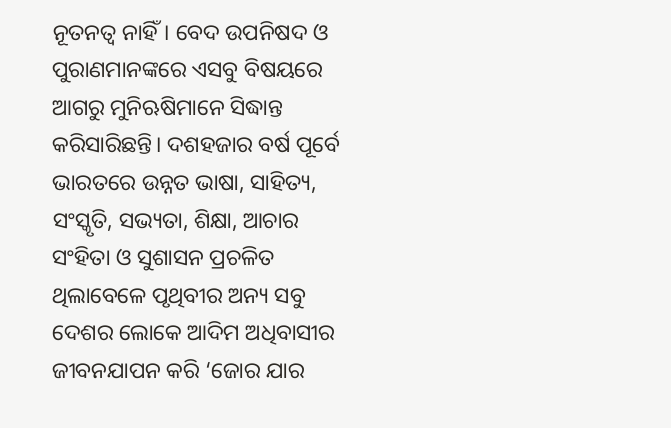ନୂତନତ୍ୱ ନାହିଁ। ବେଦ ଉପନିଷଦ ଓ ପୁରାଣମାନଙ୍କରେ ଏସବୁ ବିଷୟରେ ଆଗରୁ ମୁନିଋଷିମାନେ ସିଦ୍ଧାନ୍ତ କରିସାରିଛନ୍ତି। ଦଶହଜାର ବର୍ଷ ପୂର୍ବେ ଭାରତରେ ଉନ୍ନତ ଭାଷା, ସାହିତ୍ୟ, ସଂସ୍କୃତି, ସଭ୍ୟତା, ଶିକ୍ଷା, ଆଚାର ସଂହିତା ଓ ସୁଶାସନ ପ୍ରଚଳିତ ଥିଲାବେଳେ ପୃଥିବୀର ଅନ୍ୟ ସବୁ ଦେଶର ଲୋକେ ଆଦିମ ଅଧିବାସୀର ଜୀବନଯାପନ କରି ‘ଜୋର ଯାର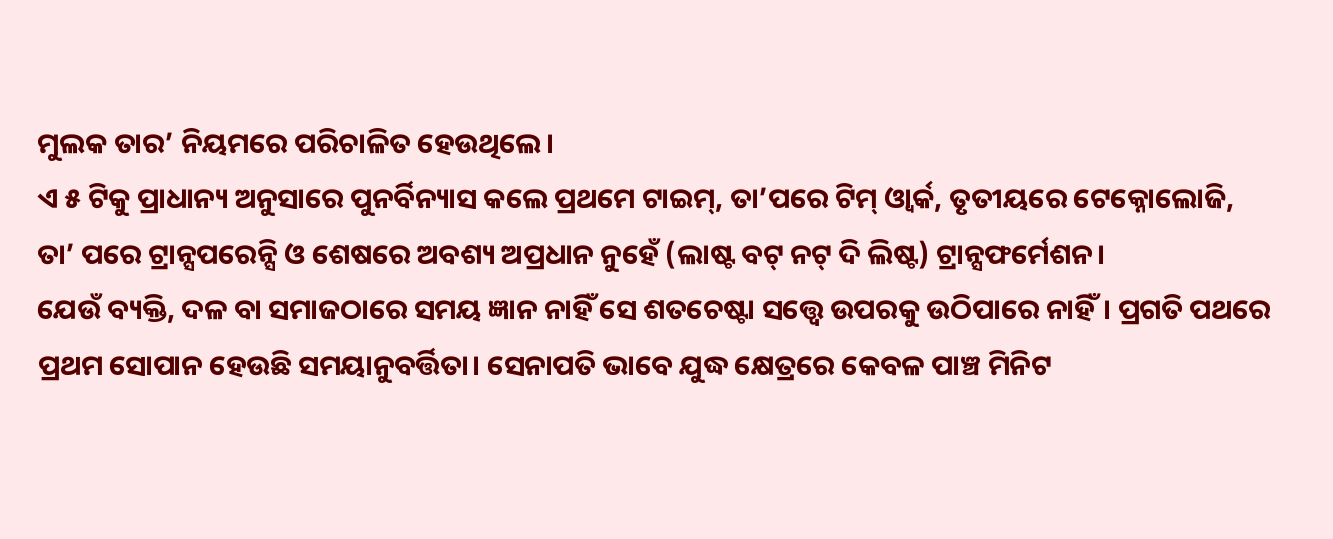ମୁଲକ ତାର’ ନିୟମରେ ପରିଚାଳିତ ହେଉଥିଲେ।
ଏ ୫ ଟିକୁ ପ୍ରାଧାନ୍ୟ ଅନୁସାରେ ପୁନର୍ବିନ୍ୟାସ କଲେ ପ୍ରଥମେ ଟାଇମ୍, ତା’ପରେ ଟିମ୍ ଓ୍ବାର୍କ, ତୃତୀୟରେ ଟେକ୍ନୋଲୋଜି, ତା’ ପରେ ଟ୍ରାନ୍ସପରେନ୍ସି ଓ ଶେଷରେ ଅବଶ୍ୟ ଅପ୍ରଧାନ ନୁହେଁ (ଲାଷ୍ଟ ବଟ୍ ନଟ୍ ଦି ଲିଷ୍ଟ) ଟ୍ରାନ୍ସଫର୍ମେଶନ।
ଯେଉଁ ବ୍ୟକ୍ତି, ଦଳ ବା ସମାଜଠାରେ ସମୟ ଜ୍ଞାନ ନାହିଁ ସେ ଶତଚେଷ୍ଟା ସତ୍ତ୍ୱେ ଉପରକୁ ଉଠିପାରେ ନାହିଁ। ପ୍ରଗତି ପଥରେ ପ୍ରଥମ ସୋପାନ ହେଉଛି ସମୟାନୁବର୍ତ୍ତିତା। ସେନାପତି ଭାବେ ଯୁଦ୍ଧ କ୍ଷେତ୍ରରେ କେବଳ ପାଞ୍ଚ ମିନିଟ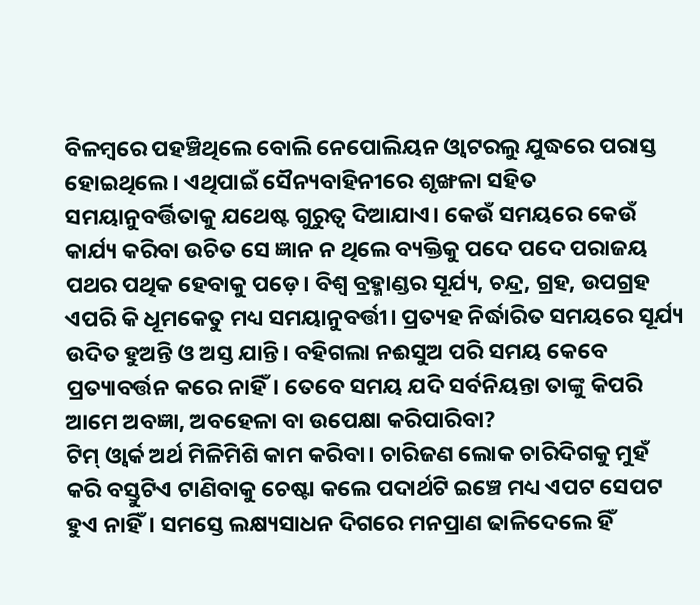ବିଳମ୍ବରେ ପହଞ୍ଚିଥିଲେ ବୋଲି ନେପୋଲିୟନ ଓ୍ବାଟରଲୁ ଯୁଦ୍ଧରେ ପରାସ୍ତ ହୋଇଥିଲେ। ଏଥିପାଇଁ ସୈନ୍ୟବାହିନୀରେ ଶୃଙ୍ଖଳା ସହିତ ସମୟାନୁବର୍ତ୍ତିତାକୁ ଯଥେଷ୍ଟ ଗୁରୁତ୍ୱ ଦିଆଯାଏ। କେଉଁ ସମୟରେ କେଉଁ କାର୍ଯ୍ୟ କରିବା ଉଚିତ ସେ ଜ୍ଞାନ ନ ଥିଲେ ବ୍ୟକ୍ତିକୁ ପଦେ ପଦେ ପରାଜୟ ପଥର ପଥିକ ହେବାକୁ ପଡ଼େ। ବିଶ୍ୱ ବ୍ରହ୍ମାଣ୍ଡର ସୂର୍ଯ୍ୟ, ଚନ୍ଦ୍ର, ଗ୍ରହ, ଉପଗ୍ରହ ଏପରି କି ଧୂମକେତୁ ମଧ୍ୟ ସମୟାନୁବର୍ତ୍ତୀ। ପ୍ରତ୍ୟହ ନିର୍ଦ୍ଧାରିତ ସମୟରେ ସୂର୍ଯ୍ୟ ଉଦିତ ହୁଅନ୍ତି ଓ ଅସ୍ତ ଯାନ୍ତି। ବହିଗଲା ନଈସୁଅ ପରି ସମୟ କେବେ ପ୍ରତ୍ୟାବର୍ତ୍ତନ କରେ ନାହିଁ। ତେବେ ସମୟ ଯଦି ସର୍ବନିୟନ୍ତା ତାଙ୍କୁ କିପରି ଆମେ ଅବଜ୍ଞା, ଅବହେଳା ବା ଉପେକ୍ଷା କରିପାରିବା?
ଟିମ୍ ଓ୍ବାର୍କ ଅର୍ଥ ମିଳିମିଶି କାମ କରିବା। ଚାରିଜଣ ଲୋକ ଚାରିଦିଗକୁ ମୁହଁ କରି ବସ୍ତୁଟିଏ ଟାଣିବାକୁ ଚେଷ୍ଟା କଲେ ପଦାର୍ଥଟି ଇଞ୍ଚେ ମଧ୍ୟ ଏପଟ ସେପଟ ହୁଏ ନାହିଁ। ସମସ୍ତେ ଲକ୍ଷ୍ୟସାଧନ ଦିଗରେ ମନପ୍ରାଣ ଢାଳିଦେଲେ ହିଁ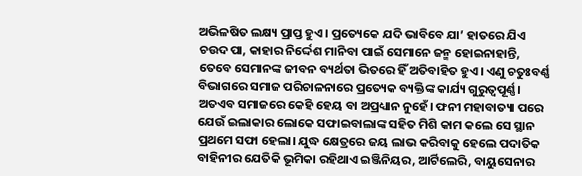ଅଭିଳଷିତ ଲକ୍ଷ୍ୟ ପ୍ରାପ୍ତ ହୁଏ। ପ୍ରତ୍ୟେକେ ଯଦି ଭାବିବେ ଯା’ ହାତରେ ଯିଏ ଚଉଦ ପା, କାହାର ନିର୍ଦ୍ଦେଶ ମାନିବା ପାଇଁ ସେମାନେ ଜନ୍ମ ହୋଇନାହାନ୍ତି, ତେବେ ସେମାନଙ୍କ ଜୀବନ ବ୍ୟର୍ଥତା ଭିତରେ ହିଁ ଅତିବାହିତ ହୁଏ। ଏଣୁ ଚତୁଃବର୍ଣ୍ଣ ବିଭାଗରେ ସମାଜ ପରିଚାଳନାରେ ପ୍ରତ୍ୟେକ ବ୍ୟକ୍ତିଙ୍କ କାର୍ଯ୍ୟ ଗୁରୁତ୍ୱପୂର୍ଣ୍ଣ। ଅତଏବ ସମାଜରେ କେହି ହେୟ ବା ଅପ୍ରଧ୍ୟାନ ନୁହେଁ। ଫନୀ ମହାବାତ୍ୟା ପରେ ଯେଉଁ ଇଲାକାର ଲୋକେ ସଫାଇବାଲାଙ୍କ ସହିତ ମିଶି କାମ କଲେ ସେ ସ୍ଥାନ ପ୍ରଥମେ ସଫା ହେଲା। ଯୁଦ୍ଧ କ୍ଷେତ୍ରରେ ଜୟ ଲାଭ କରିବାକୁ ହେଲେ ପଦାତିକ ବାହିନୀର ଯେତିକି ଭୂମିକା ରହିଥାଏ ଇଞ୍ଜିନିୟର, ଆର୍ଟିଲେରି, ବାୟୁସେନାର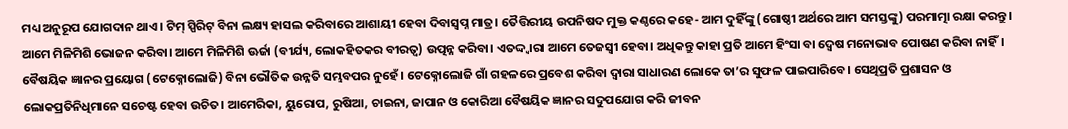ମଧ୍ୟ ଅନୁରୂପ ଯୋଗଦାନ ଥାଏ। ଟିମ୍ ସ୍ପିରିଟ୍ ବିନା ଲକ୍ଷ୍ୟ ହାସଲ କରିବାରେ ଆଶାୟୀ ହେବା ଦିବାସ୍ବପ୍ନ ମାତ୍ର। ତୈତ୍ତିରୀୟ ଉପନିଷଦ ମୁକ୍ତ କଣ୍ଠରେ କହେ- ଆମ ଦୁହିଁଙ୍କୁ (ଗୋଷ୍ଠୀ ଅର୍ଥରେ ଆମ ସମସ୍ତଙ୍କୁ) ପରମାତ୍ମା ରକ୍ଷା କରନ୍ତୁ। ଆମେ ମିଳିମିଶି ଭୋଜନ କରିବା। ଆମେ ମିଳିମିଶି ଊର୍ଜା (ବୀର୍ଯ୍ୟ, ଲୋକହିତକର ବୀରତ୍ୱ) ଉତ୍ପନ୍ନ କରିବା। ଏତଦ୍ଦ୍ବାରା ଆମେ ତେଜସ୍ବୀ ହେବା। ଅଧିକନ୍ତୁ କାହା ପ୍ରତି ଆମେ ହିଂସା ବା ଦ୍ୱେଷ ମନୋଭାବ ପୋଷଣ କରିବା ନାହିଁ।
ବୈଷୟିକ ଜ୍ଞାନର ପ୍ରୟୋଗ (ଟେକ୍ନୋଲୋଜି) ବିନା ଭୌତିକ ଉନ୍ନତି ସମ୍ଭବପର ନୁହେଁ। ଟେକ୍ନୋଲୋଜି ଗାଁ ଗହଳରେ ପ୍ରବେଶ କରିବା ଦ୍ୱାରା ସାଧାରଣ ଲୋକେ ତା’ର ସୁଫଳ ପାଇପାରିବେ। ସେଥିପ୍ରତି ପ୍ରଶାସନ ଓ ଲୋକପ୍ରତିନିଧିମାନେ ସଚେଷ୍ଟ ହେବା ଉଚିତ। ଆମେରିକା, ୟୁରୋପ, ରୁଷିଆ, ଚାଇନା, ଜାପାନ ଓ କୋରିଆ ବୈଷୟିକ ଜ୍ଞାନର ସଦୁପଯୋଗ କରି ଜୀବନ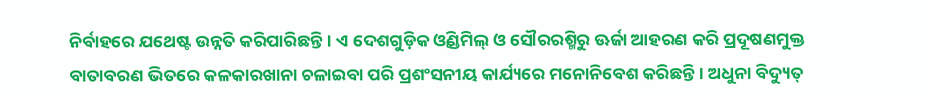ନିର୍ବାହରେ ଯଥେଷ୍ଟ ଉନ୍ନତି କରିପାରିଛନ୍ତି। ଏ ଦେଶଗୁଡ଼ିକ ଓ୍ବିଣ୍ଡମିଲ୍ ଓ ସୌରରଶ୍ମିରୁ ଊର୍ଜା ଆହରଣ କରି ପ୍ରଦୂଷଣମୁକ୍ତ ବାତାବରଣ ଭିତରେ କଳକାରଖାନା ଚଳାଇବା ପରି ପ୍ରଶଂସନୀୟ କାର୍ଯ୍ୟରେ ମନୋନିବେଶ କରିଛନ୍ତି। ଅଧୁନା ବିଦ୍ୟୁତ୍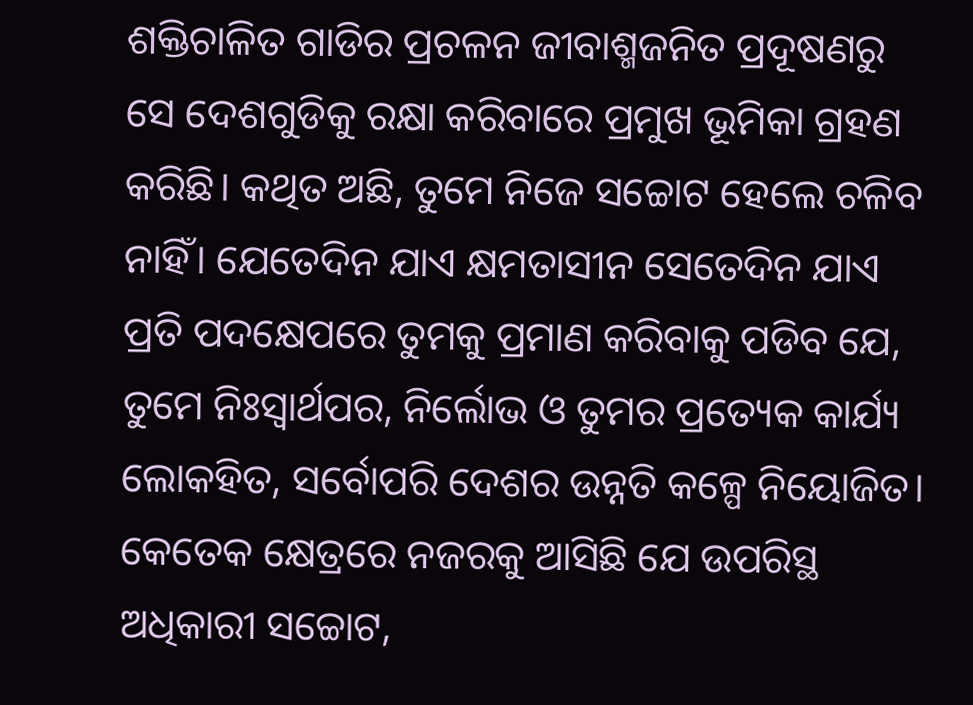ଶକ୍ତିଚାଳିତ ଗାଡିର ପ୍ରଚଳନ ଜୀବାଶ୍ମଜନିତ ପ୍ରଦୂଷଣରୁ ସେ ଦେଶଗୁଡିକୁ ରକ୍ଷା କରିବାରେ ପ୍ରମୁଖ ଭୂମିକା ଗ୍ରହଣ କରିଛି। କଥିତ ଅଛି, ତୁମେ ନିଜେ ସଚ୍ଚୋଟ ହେଲେ ଚଳିବ ନାହିଁ। ଯେତେଦିନ ଯାଏ କ୍ଷମତାସୀନ ସେତେଦିନ ଯାଏ ପ୍ରତି ପଦକ୍ଷେପରେ ତୁମକୁ ପ୍ରମାଣ କରିବାକୁ ପଡିବ ଯେ, ତୁମେ ନିଃସ୍ବାର୍ଥପର, ନିର୍ଲୋଭ ଓ ତୁମର ପ୍ରତ୍ୟେକ କାର୍ଯ୍ୟ ଲୋକହିତ, ସର୍ବୋପରି ଦେଶର ଉନ୍ନତି କଳ୍ପେ ନିୟୋଜିତ। କେତେକ କ୍ଷେତ୍ରରେ ନଜରକୁ ଆସିଛି ଯେ ଉପରିସ୍ଥ ଅଧିକାରୀ ସଚ୍ଚୋଟ,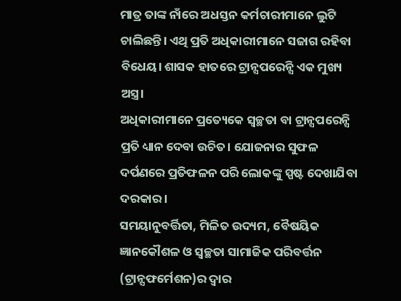ମାତ୍ର ତାଙ୍କ ନାଁରେ ଅଧସ୍ତନ କର୍ମଚାରୀମାନେ ଲୁଟି ଚାଲିଛନ୍ତି। ଏଥି ପ୍ରତି ଅଧିକାରୀମାନେ ସଜାଗ ରହିବା ବିଧେୟ। ଶାସକ ହାତରେ ଟ୍ରାନ୍ସପରେନ୍ସି ଏକ ମୁଖ୍ୟ ଅସ୍ତ୍ର।
ଅଧିକାରୀମାନେ ପ୍ରତ୍ୟେକେ ସ୍ବଚ୍ଛତା ବା ଟ୍ରାନ୍ସପରେନ୍ସି ପ୍ରତି ଧ୍ୟାନ ଦେବା ଉଚିତ। ଯୋଜନାର ସୁଫଳ ଦର୍ପଣରେ ପ୍ରତିଫଳନ ପରି ଲୋକଙ୍କୁ ସ୍ପଷ୍ଟ ଦେଖାଯିବା ଦରକାର।
ସମୟାନୁବର୍ତ୍ତିତା, ମିଳିତ ଉଦ୍ୟମ, ବୈଷୟିକ ଜ୍ଞାନକୌଶଳ ଓ ସ୍ବଚ୍ଛତା ସାମାଜିକ ପରିବର୍ତ୍ତନ (ଟ୍ରାନ୍ସଫର୍ମେଶନ)ର ଦ୍ୱାର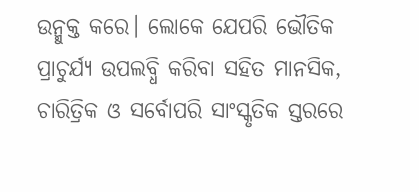ଉନ୍ମୁକ୍ତ କରେ। ଲୋକେ ଯେପରି ଭୌତିକ ପ୍ରାଚୁର୍ଯ୍ୟ ଉପଲବ୍ଧି କରିବା ସହିତ ମାନସିକ, ଚାରିତ୍ରିକ ଓ ସର୍ବୋପରି ସାଂସ୍କୃତିକ ସ୍ତରରେ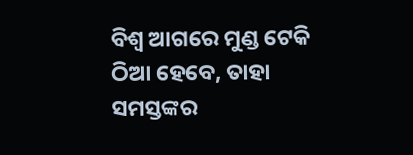ବିଶ୍ୱ ଆଗରେ ମୁଣ୍ଡ ଟେକି ଠିଆ ହେବେ, ତାହା ସମସ୍ତଙ୍କର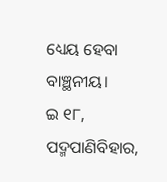ଧ୍ୟେୟ ହେବା ବାଞ୍ଛନୀୟ।
ଇ ୧୮, ପଦ୍ମପାଣିବିହାର,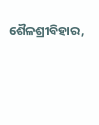ଶୈଳଶ୍ରୀବିହାର,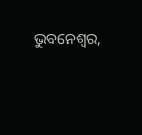ଭୁବନେଶ୍ୱର,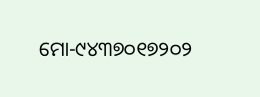ମୋ-୯୪୩୭୦୧୭୨୦୨